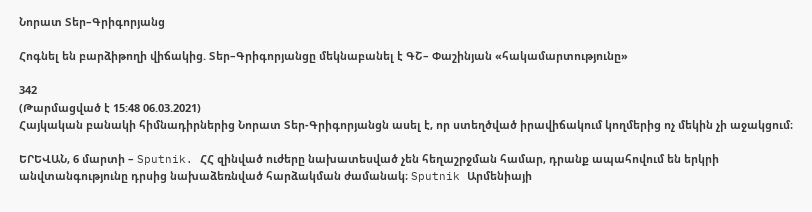Նորատ Տեր–Գրիգորյանց

Հոգնել են բարձիթողի վիճակից. Տեր–Գրիգորյանցը մեկնաբանել է ԳՇ– Փաշինյան «հակամարտությունը»

342
(Թարմացված է 15:48 06.03.2021)
Հայկական բանակի հիմնադիրներից Նորատ Տեր-Գրիգորյանցն ասել է, որ ստեղծված իրավիճակում կողմերից ոչ մեկին չի աջակցում։

ԵՐԵՎԱՆ, 6 մարտի – Sputnik. ՀՀ զինված ուժերը նախատեսված չեն հեղաշրջման համար, դրանք ապահովում են երկրի անվտանգությունը դրսից նախաձեռնված հարձակման ժամանակ։ Sputnik Արմենիայի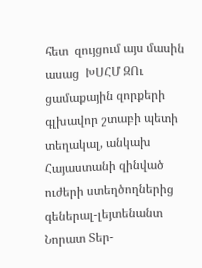հետ  զույցում այս մասին ասաց  ԽՍՀՄ ԶՈւ ցամաքային զորքերի գլխավոր շտաբի պետի տեղակալ, անկախ Հայաստանի զինված ուժերի ստեղծողներից գեներալ-լեյտենանտ Նորատ Տեր-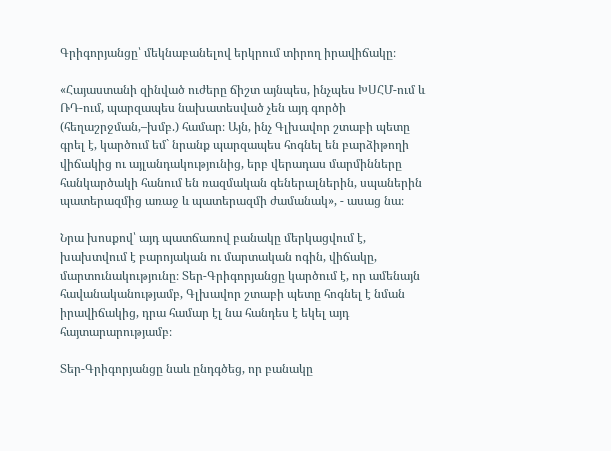Գրիգորյանցը՝ մեկնաբանելով երկրում տիրող իրավիճակը։

«Հայաստանի զինված ուժերը ճիշտ այնպես, ինչպես ԽՍՀՄ-ում և ՌԴ-ում, պարզապես նախատեսված չեն այդ գործի (հեղաշրջման,–խմբ.) համար։ Այն, ինչ Գլխավոր շտաբի պետը գրել է, կարծում եմ` նրանք պարզապես հոգնել են բարձիթողի վիճակից ու այլանդակությունից, երբ վերադաս մարմինները հանկարծակի հանում են ռազմական գեներալներին, սպաներին պատերազմից առաջ և պատերազմի ժամանակ», - ասաց նա։

Նրա խոսքով՝ այդ պատճառով բանակը մերկացվում է, խախտվում է բարոյական ու մարտական ոգին, վիճակը, մարտունակությունը։ Տեր-Գրիգորյանցը կարծում է, որ ամենայն հավանականությամբ, Գլխավոր շտաբի պետը հոգնել է նման իրավիճակից, դրա համար էլ նա հանդես է եկել այդ հայտարարությամբ։

Տեր-Գրիգորյանցը նաև ընդգծեց, որ բանակը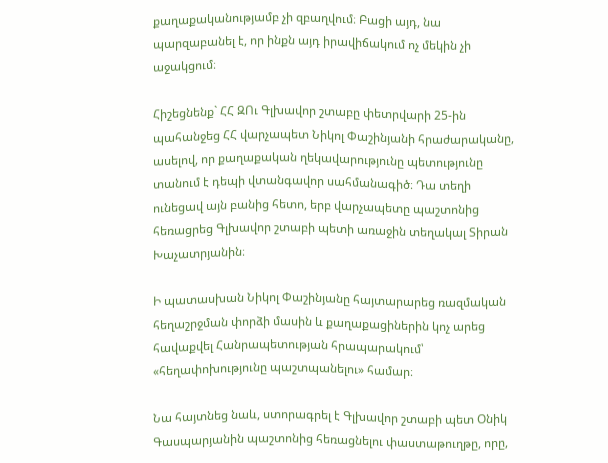քաղաքականությամբ չի զբաղվում։ Բացի այդ, նա պարզաբանել է, որ ինքն այդ իրավիճակում ոչ մեկին չի աջակցում։

Հիշեցնենք` ՀՀ ԶՈւ Գլխավոր շտաբը փետրվարի 25-ին պահանջեց ՀՀ վարչապետ Նիկոլ Փաշինյանի հրաժարականը, ասելով, որ քաղաքական ղեկավարությունը պետությունը տանում է դեպի վտանգավոր սահմանագիծ։ Դա տեղի ունեցավ այն բանից հետո, երբ վարչապետը պաշտոնից հեռացրեց Գլխավոր շտաբի պետի առաջին տեղակալ Տիրան Խաչատրյանին։

Ի պատասխան Նիկոլ Փաշինյանը հայտարարեց ռազմական հեղաշրջման փորձի մասին և քաղաքացիներին կոչ արեց հավաքվել Հանրապետության հրապարակում՝ «հեղափոխությունը պաշտպանելու» համար։

Նա հայտնեց նաև, ստորագրել է Գլխավոր շտաբի պետ Օնիկ Գասպարյանին պաշտոնից հեռացնելու փաստաթուղթը, որը,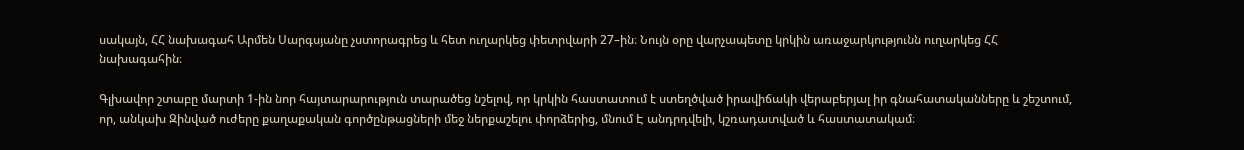սակայն, ՀՀ նախագահ Արմեն Սարգսյանը չստորագրեց և հետ ուղարկեց փետրվարի 27–ին։ Նույն օրը վարչապետը կրկին առաջարկությունն ուղարկեց ՀՀ նախագահին։

Գլխավոր շտաբը մարտի 1-ին նոր հայտարարություն տարածեց նշելով, որ կրկին հաստատում է ստեղծված իրավիճակի վերաբերյալ իր գնահատականները և շեշտում, որ, անկախ Զինված ուժերը քաղաքական գործընթացների մեջ ներքաշելու փորձերից, մնում Է անդրդվելի, կշռադատված և հաստատակամ։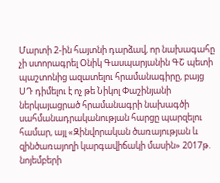Մարտի 2-ին հայտնի դարձավ, որ նախագահը չի ստորագրել Օնիկ Գասպարյանին ԳՇ պետի պաշտոնից ազատելու հրամանագիրը, բայց ՍԴ դիմելու է ոչ թե Նիկոլ Փաշինյանի ներկայացրած հրամանագրի նախագծի սահմանադրականության հարցը պարզելու համար, այլ «Զինվորական ծառայության և զինծառայողի կարգավիճակի մասին» 2017թ. նոյեմբերի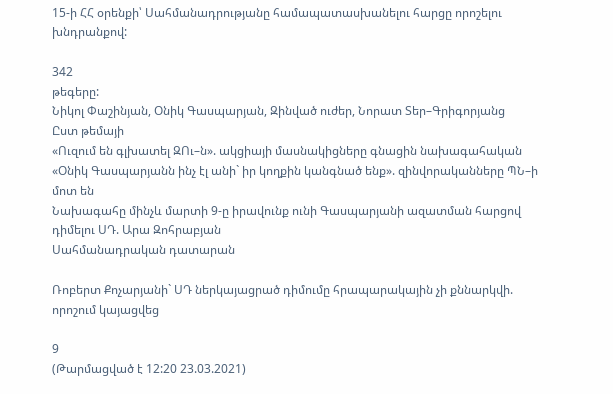15-ի ՀՀ օրենքի՝ Սահմանադրությանը համապատասխանելու հարցը որոշելու խնդրանքով:

342
թեգերը:
Նիկոլ Փաշինյան, Օնիկ Գասպարյան, Զինված ուժեր, Նորատ Տեր–Գրիգորյանց
Ըստ թեմայի
«Ուզում են գլխատել ԶՈւ–ն». ակցիայի մասնակիցները գնացին նախագահական
«Օնիկ Գասպարյանն ինչ էլ անի` իր կողքին կանգնած ենք». զինվորականները ՊՆ–ի մոտ են
Նախագահը մինչև մարտի 9-ը իրավունք ունի Գասպարյանի ազատման հարցով դիմելու ՍԴ. Արա Զոհրաբյան
Սահմանադրական դատարան

Ռոբերտ Քոչարյանի` ՍԴ ներկայացրած դիմումը հրապարակային չի քննարկվի. որոշում կայացվեց

9
(Թարմացված է 12:20 23.03.2021)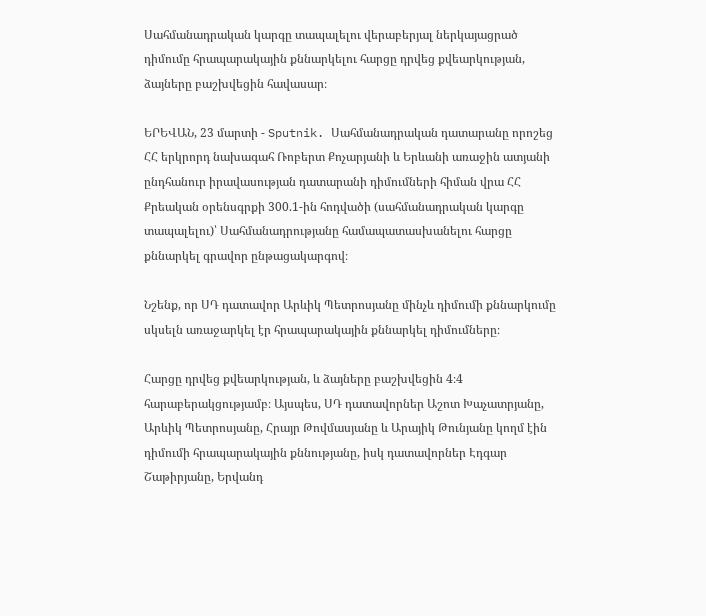Սահմանադրական կարգը տապալելու վերաբերյալ ներկայացրած դիմումը հրապարակային քննարկելու հարցը դրվեց քվեարկության, ձայները բաշխվեցին հավասար։

ԵՐԵՎԱՆ, 23 մարտի - Sputnik. Սահմանադրական դատարանը որոշեց ՀՀ երկրորդ նախագահ Ռոբերտ Քոչարյանի և Երևանի առաջին ատյանի ընդհանուր իրավասության դատարանի դիմումների հիման վրա ՀՀ Քրեական օրենսգրքի 300.1-ին հոդվածի (սահմանադրական կարգը տապալելու)՝ Սահմանադրությանը համապատասխանելու հարցը քննարկել գրավոր ընթացակարգով։

Նշենք, որ ՍԴ դատավոր Արևիկ Պետրոսյանը մինչև դիմումի քննարկումը սկսելն առաջարկել էր հրապարակային քննարկել դիմումները։

Հարցը դրվեց քվեարկության, և ձայները բաշխվեցին 4։4 հարաբերակցությամբ։ Այսպես, ՍԴ դատավորներ Աշոտ Խաչատրյանը, Արևիկ Պետրոսյանը, Հրայր Թովմասյանը և Արայիկ Թունյանը կողմ էին դիմումի հրապարակային քննությանը, իսկ դատավորներ Էդգար Շաթիրյանը, Երվանդ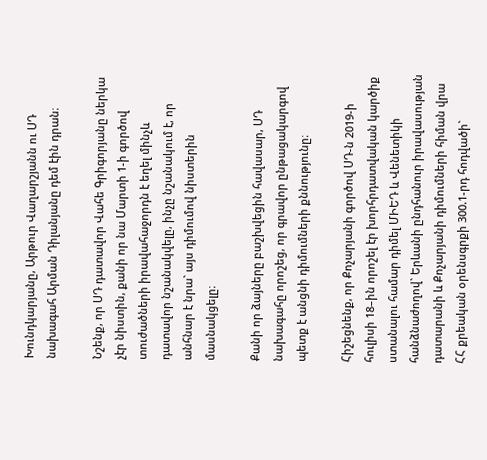Խունդկարյանը, Արթուր Վաղարշյանն ու ՍԴ նախագահ Արման Դիլանյանը դեմ էին դրան։

Նշենք, որ ՍԴ դատավոր Վահե Գրիգորյանը ներկա չէր նիստին, քանի որ նա Մարտի 1-ի գործով տուժածների իրավահաջորդն է եղել մինչև դատավոր նշանակվելը, ինչը նշանակում է, որ անհնար է նրա` այս դիմումով նիստերին մասնակցելը։

Քանի որ ձայները բաշխվեցին հավասար, ՍԴ նախագահը որոշեց, որ գրավոր ընթացակարգով պետք է անցնի դիմումների քննությունը։

Հիշեցնենք, որ Քոչարյանի գործով ՍԴ-ն 2019-ի հուլիսի 18–ին որոշել էր խորհրդատվական կարծիք ստանալու համար դիմել ՄԻԵԴ և Վենետիկի հանձնաժողով` Երևանի ընդհանուր իրավասության դատարանի և Քոչարյանի դիմումների հիման վրա ՀՀ քրեական օրենսգրքի 300.1-րդ հոդվածի`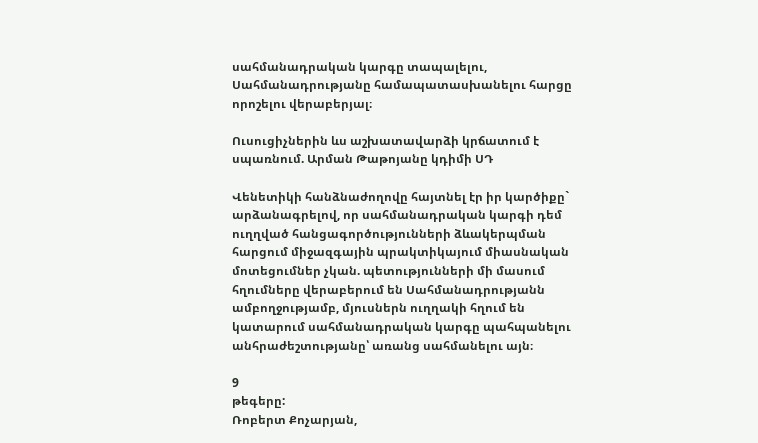սահմանադրական կարգը տապալելու, Սահմանադրությանը համապատասխանելու հարցը որոշելու վերաբերյալ։

Ուսուցիչներին ևս աշխատավարձի կրճատում է սպառնում. Արման Թաթոյանը կդիմի ՍԴ

Վենետիկի հանձնաժողովը հայտնել էր իր կարծիքը` արձանագրելով, որ սահմանադրական կարգի դեմ ուղղված հանցագործությունների ձևակերպման հարցում միջազգային պրակտիկայում միասնական մոտեցումներ չկան. պետությունների մի մասում հղումները վերաբերում են Սահմանադրությանն ամբողջությամբ, մյուսներն ուղղակի հղում են կատարում սահմանադրական կարգը պահպանելու անհրաժեշտությանը՝ առանց սահմանելու այն։

9
թեգերը:
Ռոբերտ Քոչարյան,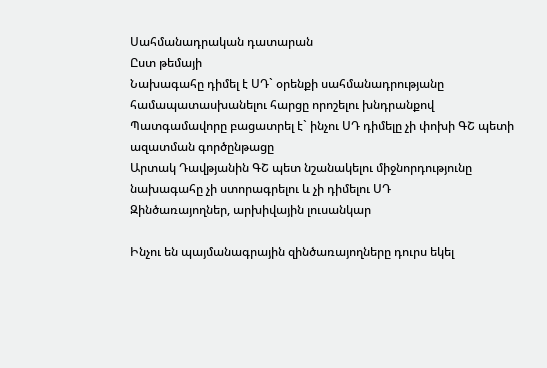Սահմանադրական դատարան
Ըստ թեմայի
Նախագահը դիմել է ՍԴ` օրենքի սահմանադրությանը համապատասխանելու հարցը որոշելու խնդրանքով
Պատգամավորը բացատրել է` ինչու ՍԴ դիմելը չի փոխի ԳՇ պետի ազատման գործընթացը
Արտակ Դավթյանին ԳՇ պետ նշանակելու միջնորդությունը նախագահը չի ստորագրելու և չի դիմելու ՍԴ
Զինծառայողներ, արխիվային լուսանկար

Ինչու են պայմանագրային զինծառայողները դուրս եկել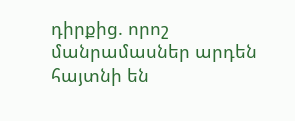դիրքից. որոշ մանրամասներ արդեն հայտնի են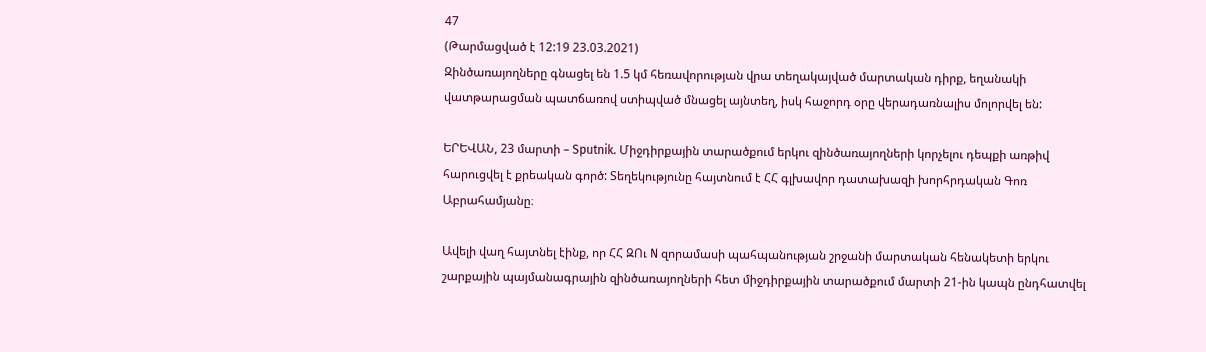47
(Թարմացված է 12:19 23.03.2021)
Զինծառայողները գնացել են 1.5 կմ հեռավորության վրա տեղակայված մարտական դիրք, եղանակի վատթարացման պատճառով ստիպված մնացել այնտեղ, իսկ հաջորդ օրը վերադառնալիս մոլորվել են:

ԵՐԵՎԱՆ, 23 մարտի – Sputnik. Միջդիրքային տարածքում երկու զինծառայողների կորչելու դեպքի առթիվ հարուցվել է քրեական գործ: Տեղեկությունը հայտնում է ՀՀ գլխավոր դատախազի խորհրդական Գոռ Աբրահամյանը։

Ավելի վաղ հայտնել էինք, որ ՀՀ ԶՈւ N զորամասի պահպանության շրջանի մարտական հենակետի երկու շարքային պայմանագրային զինծառայողների հետ միջդիրքային տարածքում մարտի 21-ին կապն ընդհատվել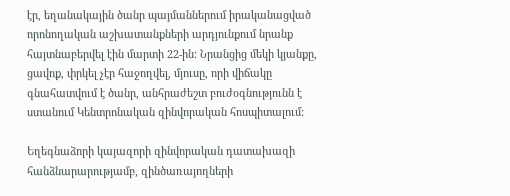էր, եղանակային ծանր պայմաններում իրականացված որոնողական աշխատանքների արդյունքում նրանք հայտնաբերվել էին մարտի 22-ին: Նրանցից մեկի կյանքը, ցավոք, փրկել չէր հաջողվել, մյուսը, որի վիճակը գնահատվում է ծանր, անհրաժեշտ բուժօգնությունն է ստանում Կենտրոնական զինվորական հոսպիտալում:

Եղեգնաձորի կայազորի զինվորական դատախազի հանձնարարությամբ, զինծառայողների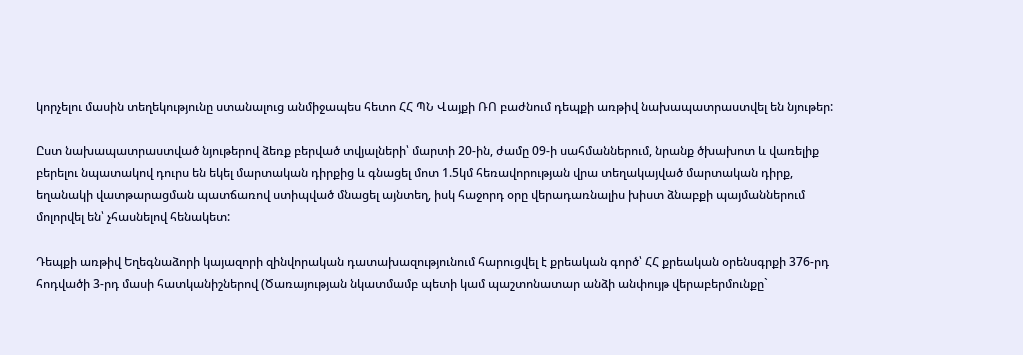կորչելու մասին տեղեկությունը ստանալուց անմիջապես հետո ՀՀ ՊՆ Վայքի ՌՈ բաժնում դեպքի առթիվ նախապատրաստվել են նյութեր:

Ըստ նախապատրաստված նյութերով ձեռք բերված տվյալների՝ մարտի 20-ին, ժամը 09-ի սահմաններում, նրանք ծխախոտ և վառելիք բերելու նպատակով դուրս են եկել մարտական դիրքից և գնացել մոտ 1.5կմ հեռավորության վրա տեղակայված մարտական դիրք, եղանակի վատթարացման պատճառով ստիպված մնացել այնտեղ, իսկ հաջորդ օրը վերադառնալիս խիստ ձնաբքի պայմաններում մոլորվել են՝ չհասնելով հենակետ:

Դեպքի առթիվ Եղեգնաձորի կայազորի զինվորական դատախազությունում հարուցվել է քրեական գործ՝ ՀՀ քրեական օրենսգրքի 376-րդ հոդվածի 3-րդ մասի հատկանիշներով (Ծառայության նկատմամբ պետի կամ պաշտոնատար անձի անփույթ վերաբերմունքը`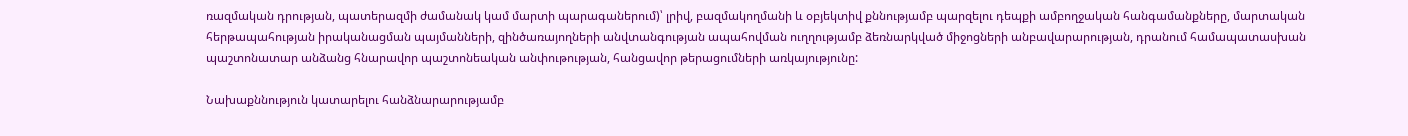ռազմական դրության, պատերազմի ժամանակ կամ մարտի պարագաներում)՝ լրիվ, բազմակողմանի և օբյեկտիվ քննությամբ պարզելու դեպքի ամբողջական հանգամանքները, մարտական հերթապահության իրականացման պայմանների, զինծառայողների անվտանգության ապահովման ուղղությամբ ձեռնարկված միջոցների անբավարարության, դրանում համապատասխան պաշտոնատար անձանց հնարավոր պաշտոնեական անփութության, հանցավոր թերացումների առկայությունը:

Նախաքննություն կատարելու հանձնարարությամբ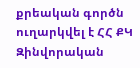քրեական գործն ուղարկվել է ՀՀ ՔԿ Զինվորական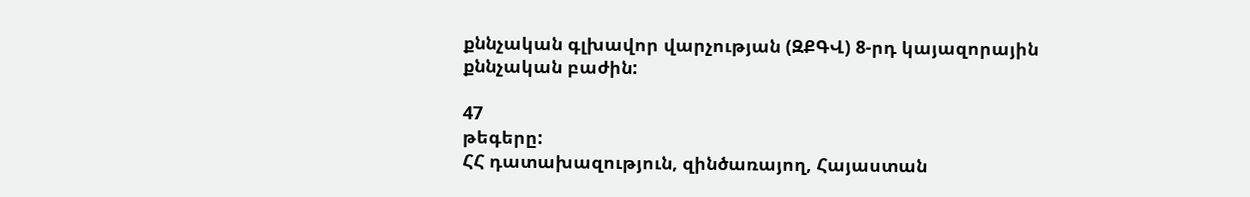քննչական գլխավոր վարչության (ԶՔԳՎ) 8-րդ կայազորային քննչական բաժին:

47
թեգերը:
ՀՀ դատախազություն, զինծառայող, Հայաստան